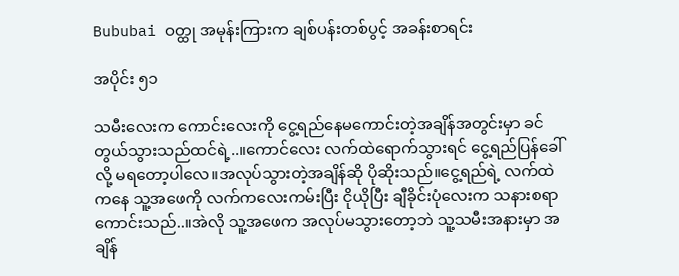Bububai ဝတ္ထု အမုန်းကြားက ချစ်ပန်းတစ်ပွင့် အခန်းစာရင်း

အပိုင်း ၅၁

သမီးလေးက ကောင်းလေးကို ငွေ့ရည်နေမကောင်းတဲ့အချိန်အတွင်းမှာ ခင်တွယ်သွားသည်ထင်ရဲ့..။ကောင်လေး လက်ထဲရောက်သွားရင် ငွေ့ရည်ပြန်ခေါ်လို့ မရတော့ပါလေ။အလုပ်သွားတဲ့အချိန်ဆို ပိုဆိုးသည်။ငွေ့ရည်ရဲ့ လက်ထဲကနေ သူ့အဖေကို လက်ကလေးကမ်းပြီး ငိုယိုပြီး ချီခိုင်းပုံလေးက သနားစရာကောင်းသည်..။အဲလို သူ့အဖေက အလုပ်မသွားတော့ဘဲ သူ့သမီးအနားမှာ အချိန်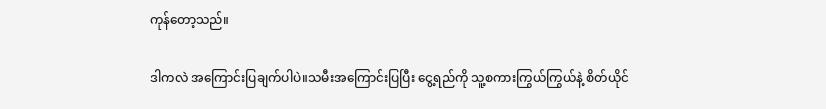ကုန်တော့သည်။

ဒါကလဲ အကြောင်းပြချက်ပါပဲ။သမီးအကြောင်းပြပြီး ငွေ့ရည်ကို သူ့စကားကြွယ်ကြွယ်နဲ့ စိတ်ယိုင်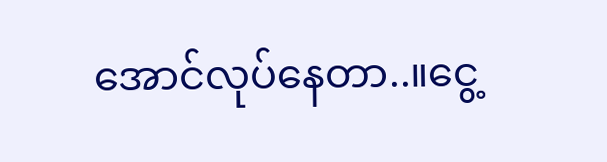အောင်လုပ်နေတာ..။ငွေ့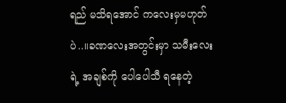ရည် မသိရအောင် ကလေးမှမဟုတ်ပဲ..။ခဏလေးအတွင်းမှာ သမီးလေးရဲ့ အချစ်ကို ပေါပေါသီ ရနေတဲ့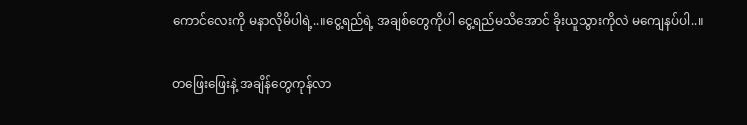ကောင်လေးကို မနာလိုမိပါရဲ့..။ငွေ့ရည်ရဲ့ အချစ်တွေကိုပါ ငွေ့ရည်မသိအောင် ခိုးယူသွားကိုလဲ မကျေနပ်ပါ..။

တဖြေးဖြေးနဲ့ အချိန်တွေကုန်လာ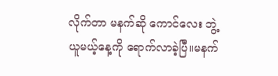လိုက်တာ မနက်ဆို ကောင်လေး ဘွဲ့ယူမယ့်နေ့ကို ရောက်လာခဲ့ပြီ။မနက်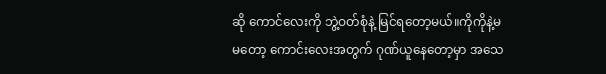ဆို ကောင်လေးကို ဘွဲ့ဝတ်စုံနဲ့ မြင်ရတော့မယ်။ကိုကိုနဲ့မမတော့ ကောင်းလေးအတွက် ဂုဏ်ယူနေတော့မှာ အသေ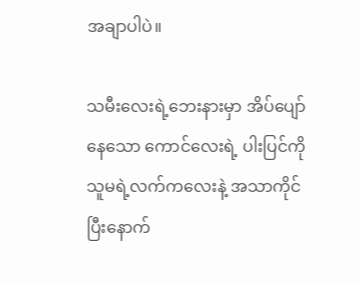အချာပါပဲ။

သမီးလေးရဲ့ဘေးနားမှာ အိပ်ပျော်နေသော ကောင်လေးရဲ့ ပါးပြင်ကို သူမရဲ့လက်ကလေးနဲ့ အသာကိုင်ပြီးနောက်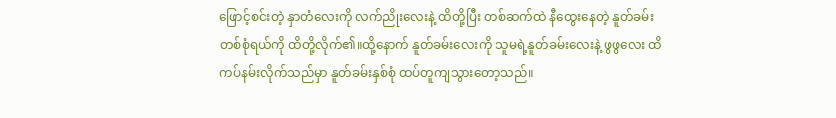ဖြောင့်စင်းတဲ့ နှာတံလေးကို လက်ညိုးလေးနဲ့ ထိတို့ပြီး တစ်ဆက်ထဲ နီထွေးနေတဲ့ နူတ်ခမ်းတစ်စုံရယ်ကို ထိတို့လိုက်၏။ထို့နောက် နူတ်ခမ်းလေးကို သူမရဲ့နူတ်ခမ်းလေးနဲ့ ဖွဖွလေး ထိကပ်နမ်းလိုက်သည်မှာ နူတ်ခမ်းနှစ်စုံ ထပ်တူကျသွားတော့သည်။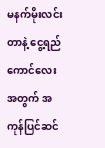မနက်မိုးလင်းတာနဲ့ ငွေ့ရည် ကောင်လေးအတွက် အကုန်ပြင်ဆင်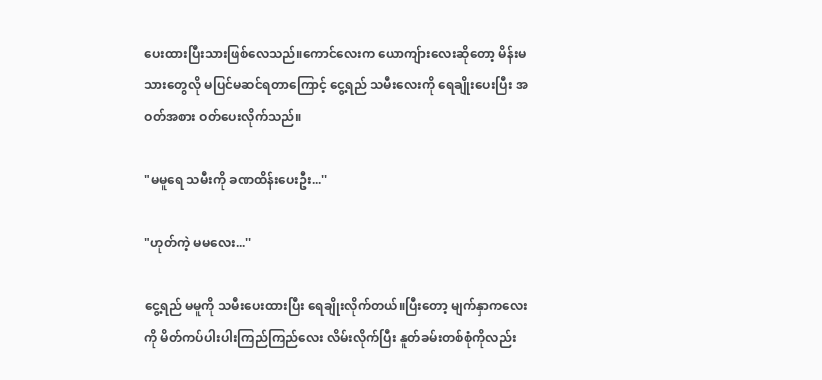ပေးထားပြီးသားဖြစ်လေသည်။ကောင်လေးက ယောကျ်ားလေးဆိုတော့ မိန်းမသားတွေလို မပြင်မဆင်ရတာကြောင့် ငွေ့ရည် သမီးလေးကို ရေချိုးပေးပြီး အဝတ်အစား ဝတ်ပေးလိုက်သည်။

"မမူရေ သမီးကို ခဏထိန်းပေးဦး...''

"ဟုတ်ကဲ့ မမလေး...''

ငွေ့ရည် မမူကို သမီးပေးထားပြီး ရေချိုးလိုက်တယ်။ပြီးတော့ မျက်နှာကလေးကို မိတ်ကပ်ပါးပါးကြည်ကြည်လေး လိမ်းလိုက်ပြီး နူတ်ခမ်းတစ်စုံကိုလည်း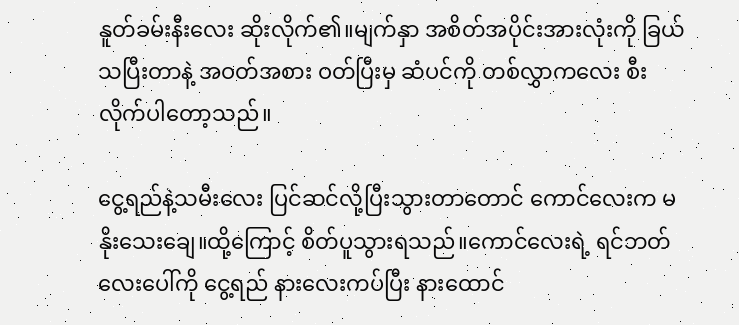နူတ်ခမ်းနီးလေး ဆိုးလိုက်၏။မျက်နှာ အစိတ်အပိုင်းအားလုံးကို ခြယ်သပြီးတာနဲ့ အဝတ်အစား ဝတ်ပြီးမှ ဆံပင်ကို တစ်လွှာကလေး စီးလိုက်ပါတော့သည်။

ငွေ့ရည်နဲ့သမီးလေး ပြင်ဆင်လို့ပြီးသွားတာတောင် ကောင်လေးက မနိုးသေးချေ။ထို့ကြောင့် စိတ်ပူသွားရသည်။ကောင်လေးရဲ့ ရင်ဘတ်လေးပေါ်ကို ငွေ့ရည် နားလေးကပ်ပြီး နားထောင်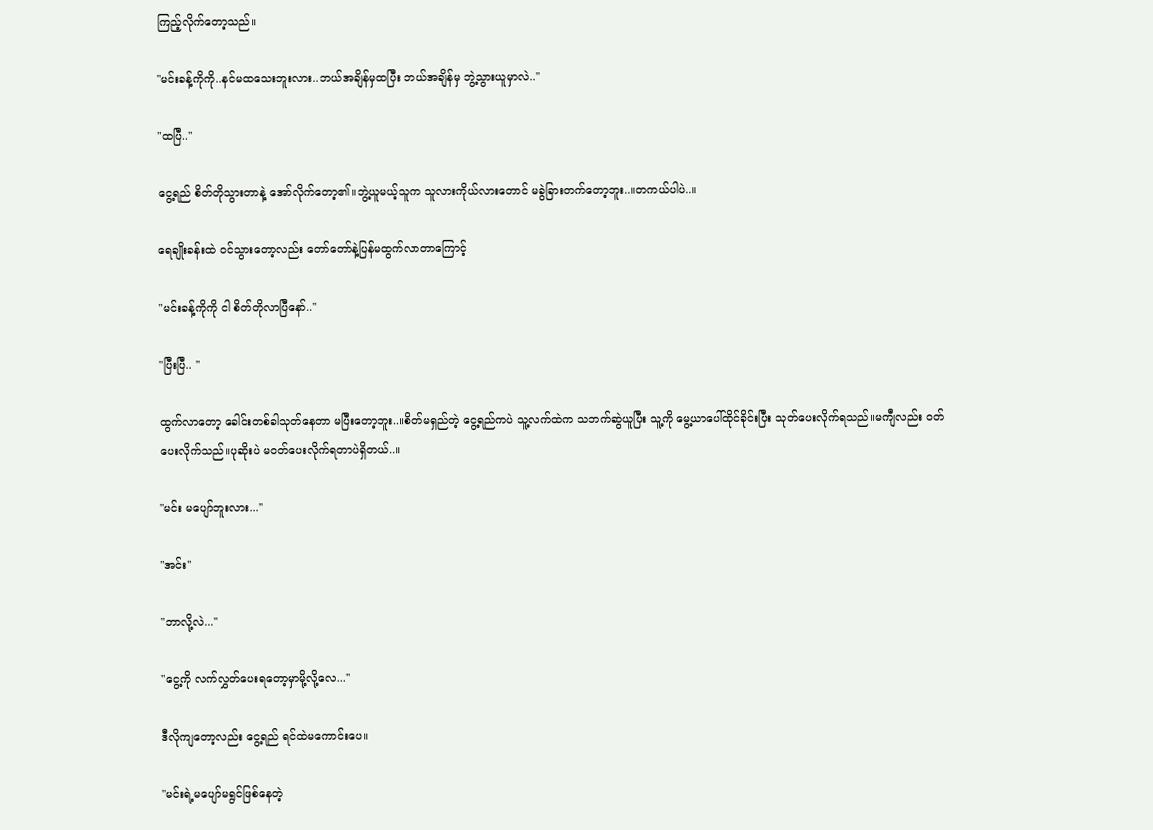ကြည့်လိုက်တော့သည်။

"မင်းခန့်ကိုကို..နင်မထသေးဘူးလား..ဘယ်အချိန်မှထပြီး ဘယ်အချိန်မှ ဘွဲ့သွားယူမှာလဲ..''

"ထပြီ..''

ငွေ့ရည် စိတ်တိုသွားတာနဲ့ အော်လိုက်တော့၏။ဘွဲ့ယူမယ့်သူက သူလားကိုယ်လားတောင် မခွဲခြားတက်တော့ဘူး..။တကယ်ပါပဲ..။

ရေချိုးခန်းထဲ ဝင်သွားတော့လည်း တော်တော်နဲ့ပြန်မထွက်လာတာကြောင့်

"မင်းခန့်ကိုကို ငါ စိတ်တိုလာပြီနော်..''

"ပြီးပြီ.. ''

ထွက်လာတော့ ခေါင်းတစ်ခါသုတ်နေတာ မပြီးတော့ဘူး..။စိတ်မရှည်တဲ့ ငွေ့ရည်ကပဲ သူ့လက်ထဲက သဘက်ဆွဲယူပြီး သူ့ကို မွေ့ယာပေါ်ထိုင်ခိုင်းပြီး သုတ်ပေးလိုက်ရသည်။မကျီလည်း ဝတ်ပေးလိုက်သည်။ပုဆိုးပဲ မဝတ်ပေးလိုက်ရတာပဲရှိတယ်..။

"မင်း မပျော်ဘူးလား...''

"အင်း''

"ဘာလို့လဲ...''

"ငွေ့ကို လက်လွှတ်ပေးရတော့မှာမို့လို့လေ...''

ဒီလိုကျတော့လည်း ငွေ့ရည် ရင်ထဲမကောင်းပေ။

"မင်းရဲ့မပျော်မရွင်ဖြစ်နေတဲ့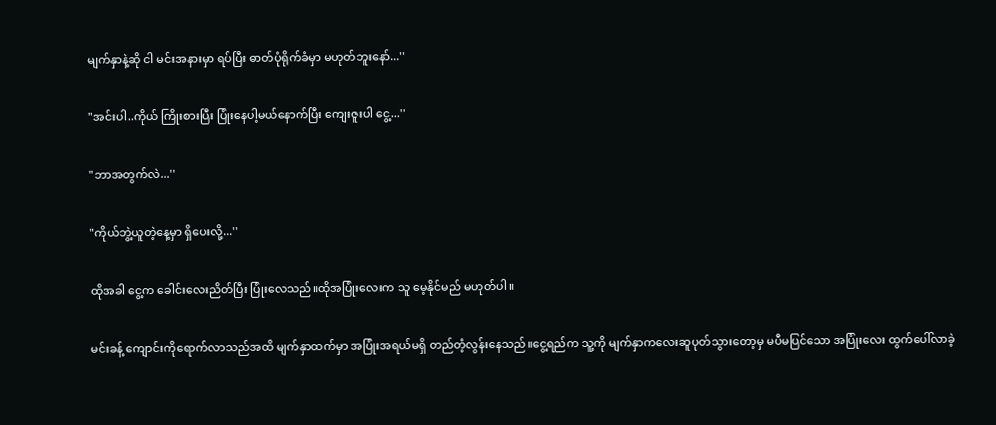မျက်နှာနဲ့ဆို ငါ မင်းအနားမှာ ရပ်ပြီး ဓာတ်ပုံရိုက်ခံမှာ မဟုတ်ဘူးနော်...''

"အင်းပါ..ကိုယ် ကြိုးစားပြီး ပြုံးနေပါ့မယ်နောက်ပြီး ကျေးဇူးပါ ငွေ့...''

"ဘာအတွက်လဲ...''

"ကိုယ်ဘွဲ့ယူတဲ့နေ့မှာ ရှိပေးလို့...''

ထိုအခါ ငွေ့က ခေါင်းလေးညိတ်ပြီး ပြုံးလေသည်။ထိုအပြုံးလေးက သူ မေ့နိုင်မည် မဟုတ်ပါ။

မင်းခန့် ကျောင်းကိုရောက်လာသည်အထိ မျက်နှာထက်မှာ အပြုံးအရယ်မရှိ တည်တံ့လွန်းနေသည်။ငွေ့ရည်က သူ့ကို မျက်နှာကလေးဆူပုတ်သွားတော့မှ မပီမပြင်သော အပြုံးလေး ထွက်ပေါ်လာခဲ့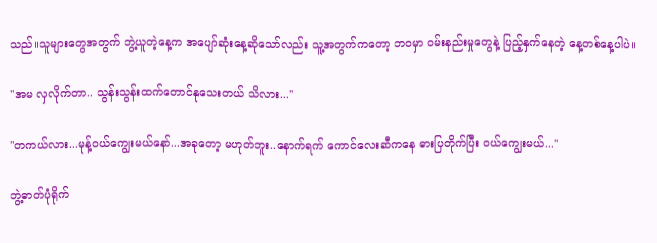သည်။သူများတွေအတွက် ဘွဲ့ယူတဲ့နေ့က အပျော်ဆုံးနေ့ဆိုသော်လည်း သူ့အတွက်ကတော့ ဘဝမှာ ဝမ်းနည်းမှုတွေနဲ့ ပြည့်နှက်နေတဲ့ နေ့တစ်နေ့ပါပဲ။

"အမ လှလိုက်တာ.. သွန်းသွန်းထက်တောင်နုသေးတယ် သိလား...''

"တကယ်လား...မုန့်ဝယ်ကျွေးမယ်နော်...အခုတော့ မဟုတ်ဘူး..နောက်ရက် ကောင်လေးဆီကနေ ဓားပြတိုက်ပြီး ဝယ်ကျွေးမယ်...''

ဘွဲ့ဓာတ်ပုံရိုက်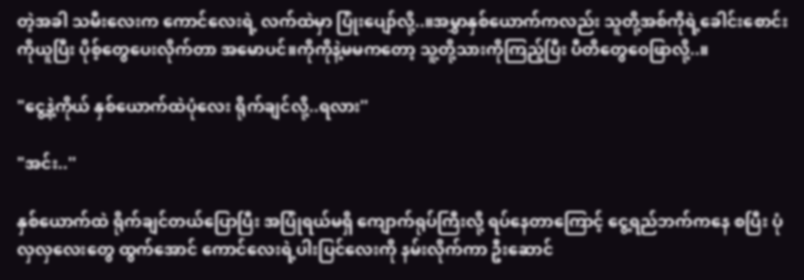တဲ့အခါ သမီးလေးက ကောင်လေးရဲ့ လက်ထဲမှာ ပြုံးပျော်လို့..။အမွှာနှစ်ယောက်ကလည်း သူတို့အစ်ကိုရဲ့ခေါင်းစောင်းကိုယူပြီး ပိုစ့်တွေပေးလိုက်တာ အမောပင်။ကိုကိုနဲ့မမကတော့ သူ့တို့သားကိုကြည့်ပြီး ပီတိတွေဝေဖြာလို့..။

"ငွေ့နဲ့ကိုယ် နှစ်ယောက်ထဲပုံလေး ရိုက်ချင်လို့..ရလား''

"အင်း..''

နှစ်ယောက်ထဲ ရိုက်ချင်တယ်ပြောပြီး အပြုံရယ်မရှိ ကျောက်ရုပ်ကြီးလို့ ရပ်နေတာကြောင့် ငွေ့ရည်ဘက်ကနေ စပြီး ပုံလှလှလေးတွေ ထွက်အောင် ကောင်လေးရဲ့ပါးပြင်လေးကို နမ်းလိုက်ကာ ဦးဆောင်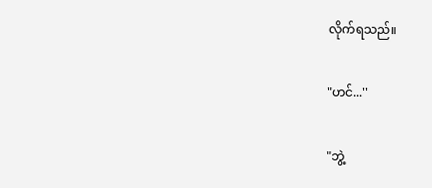လိုက်ရသည်။

"ဟင်...''

"ဘွဲ့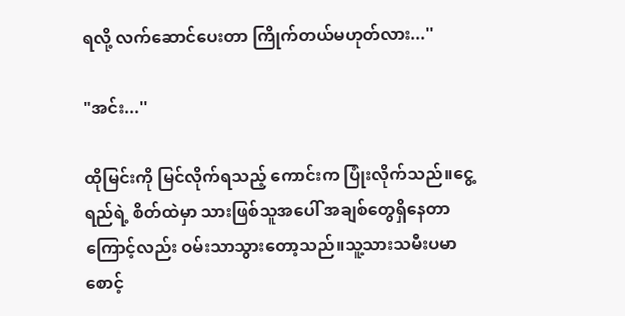ရလို့ လက်ဆောင်ပေးတာ ကြိုက်တယ်မဟုတ်လား...''

"အင်း...''

ထိုမြင်းကို မြင်လိုက်ရသည့် ကောင်းက ပြုံးလိုက်သည်။ငွေ့ရည်ရဲ့ စိတ်ထဲမှာ သားဖြစ်သူအပေါ် အချစ်တွေရှိနေတာကြောင့်လည်း ဝမ်းသာသွားတော့သည်။သူ့သားသမီးပမာ စောင့်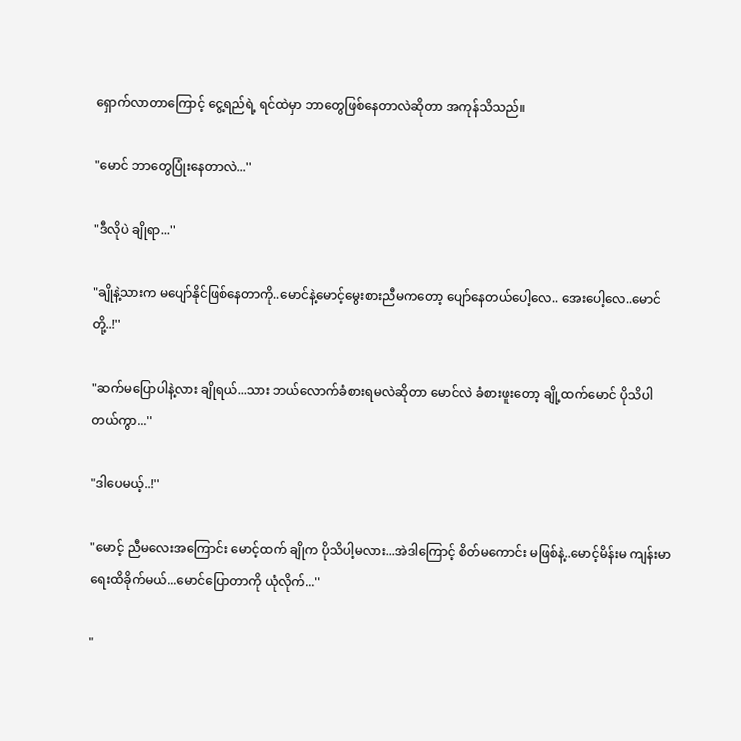ရှောက်လာတာကြောင့် ငွေ့ရည်ရဲ့ ရင်ထဲမှာ ဘာတွေဖြစ်နေတာလဲဆိုတာ အကုန်သိသည်။

"မောင် ဘာတွေပြုံးနေတာလဲ...''

"ဒီလိုပဲ ချိုရာ...''

"ချိုနဲ့သားက မပျော်နိုင်ဖြစ်နေတာကို..မောင်နဲ့မောင့်မွေးစားညီမကတော့ ပျော်နေတယ်ပေါ့လေ.. အေးပေါ့လေ..မောင်တို့..!''

"ဆက်မပြောပါနဲ့လား ချိုရယ်...သား ဘယ်လောက်ခံစားရမလဲဆိုတာ မောင်လဲ ခံစားဖူးတော့ ချို့ထက်မောင် ပိုသိပါတယ်ကွာ...''

"ဒါပေမယ့်..!''

"မောင့် ညီမလေးအကြောင်း မောင့်ထက် ချိုက ပိုသိပါ့မလား...အဲဒါကြောင့် စိတ်မကောင်း မဖြစ်နဲ့..မောင့်မိန်းမ ကျန်းမာရေးထိခိုက်မယ်...မောင်ပြောတာကို ယုံလိုက်...''

"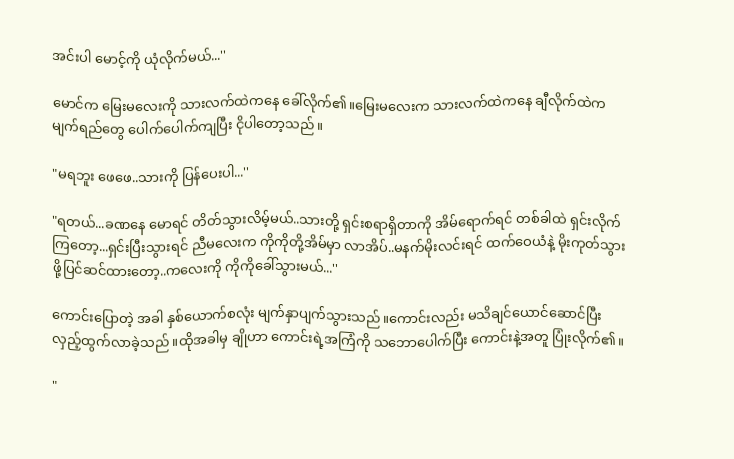အင်းပါ မောင့်ကို ယုံလိုက်မယ်...''

မောင်က မြေးမလေးကို သားလက်ထဲကနေ ခေါ်လိုက်၏။မြေးမလေးက သားလက်ထဲကနေ ချီလိုက်ထဲက မျက်ရည်တွေ ပေါက်ပေါက်ကျပြီး ငိုပါတော့သည်။

"မရဘူး ဖေဖေ..သားကို ပြန်ပေးပါ...''

"ရတယ်...ခဏနေ မောရင် တိတ်သွားလိမ့်မယ်..သားတို့ ရှင်းစရာရှိတာကို အိမ်ရောက်ရင် တစ်ခါထဲ ရှင်းလိုက်ကြတော့...ရှင်းပြီးသွားရင် ညီမလေးက ကိုကိုတို့အိမ်မှာ လာအိပ်..မနက်မိုးလင်းရင် ထက်ဝေယံနဲ့ မိုးကုတ်သွားဖို့ပြင်ဆင်ထားတော့..ကလေးကို ကိုကိုခေါ်သွားမယ်...''

ကောင်းပြောတဲ့ အခါ နှစ်ယောက်စလုံး မျက်နှာပျက်သွားသည်။ကောင်းလည်း မသိချင်ယောင်ဆောင်ပြီး လှည့်ထွက်လာခဲ့သည်။ထိုအခါမှ ချိုဟာ ကောင်းရဲ့အကြံကို သဘောပေါက်ပြီး ကောင်းနဲ့အတူ ပြုံးလိုက်၏။

"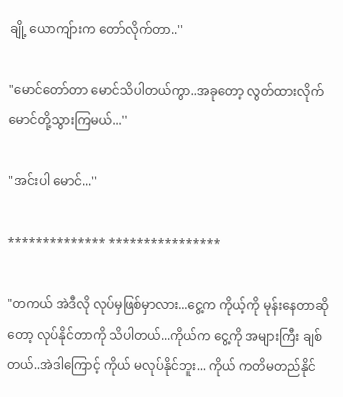ချို့ ယောကျ်ားက တော်လိုက်တာ..''

"မောင်တော်တာ မောင်သိပါတယ်ကွာ..အခုတော့ လွတ်ထားလိုက် မောင်တို့သွားကြမယ်...''

"အင်းပါ မောင်...''

************** ****************

"တကယ် အဲဒီလို လုပ်မှဖြစ်မှာလား...ငွေ့က ကိုယ့်ကို မုန်းနေတာဆိုတော့ လုပ်နိုင်တာကို သိပါတယ်...ကိုယ်က ငွေ့ကို အများကြီး ချစ်တယ်..အဲဒါကြောင့် ကိုယ် မလုပ်နိုင်ဘူး... ကိုယ် ကတိမတည်နိုင်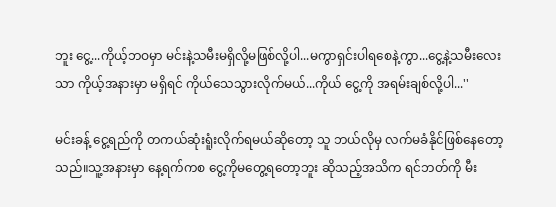ဘူး ငွေ့...ကိုယ့်ဘဝမှာ မင်းနဲ့သမီးမရှိလို့မဖြစ်လို့ပါ...မကွာရှင်းပါရစေနဲ့ကွာ...ငွေ့နဲ့သမီးလေးသာ ကိုယ့်အနားမှာ မရှိရင် ကိုယ်သေသွားလိုက်မယ်...ကိုယ် ငွေ့ကို အရမ်းချစ်လို့ပါ...''

မင်းခန့် ငွေ့ရည်ကို တကယ်ဆုံးရူံးလိုက်ရမယ်ဆိုတော့ သူ ဘယ်လိုမှ လက်မခံနိုင်ဖြစ်နေတော့သည်။သူ့အနားမှာ နေ့ရက်ကစ ငွေ့ကိုမတွေ့ရတော့ဘူး ဆိုသည့်အသိက ရင်ဘတ်ကို မီး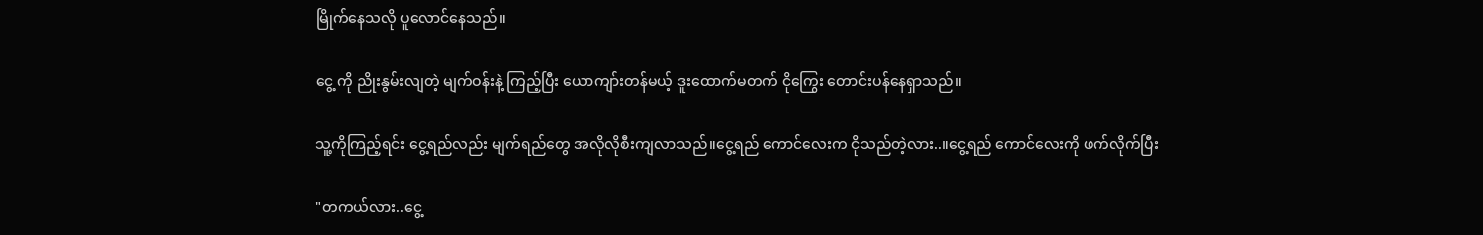မြိုက်နေသလို ပူလောင်နေသည်။

ငွေ့ ကို ညိုးနွမ်းလျတဲ့ မျက်ဝန်းနဲ့ ကြည့်ပြီး ယောကျာ်းတန်မယ့် ဒူးထောက်မတက် ငိုကြွေး တောင်းပန်နေရှာသည်။

သူ့ကိုကြည့်ရင်း ငွေ့ရည်လည်း မျက်ရည်တွေ အလိုလိုစီးကျလာသည်။ငွေ့ရည် ကောင်လေးက ငိုသည်တဲ့လား..။ငွေ့ရည် ကောင်လေးကို ဖက်လိုက်ပြီး

"တကယ်လား..ငွေ့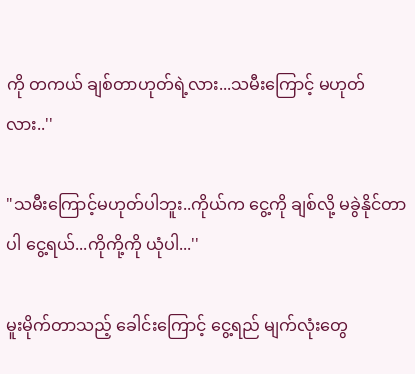ကို တကယ် ချစ်တာဟုတ်ရဲ့လား...သမီးကြောင့် မဟုတ်လား..''

"သမီးကြောင့်မဟုတ်ပါဘူး..ကိုယ်က ငွေ့ကို ချစ်လို့ မခွဲနိုင်တာပါ ငွေ့ရယ်...ကိုကို့ကို ယုံပါ...''

မူးမိုက်တာသည့် ခေါင်းကြောင့် ငွေ့ရည် မျက်လုံးတွေ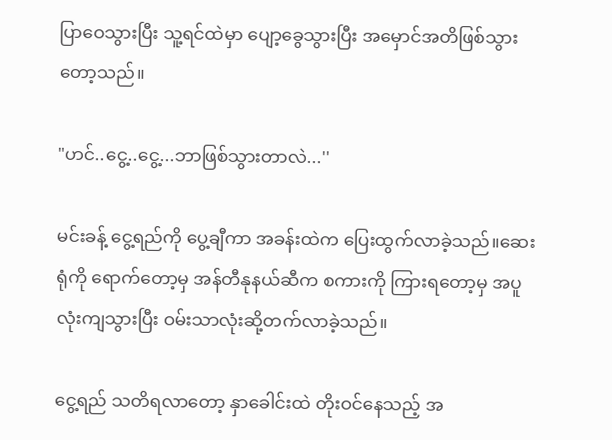ပြာဝေသွားပြီး သူ့ရင်ထဲမှာ ပျော့ခွေသွားပြီး အမှောင်အတိဖြစ်သွားတော့သည်။

"ဟင်..ငွေ့..ငွေ့...ဘာဖြစ်သွားတာလဲ...''

မင်းခန့် ငွေ့ရည်ကို ပွေ့ချီကာ အခန်းထဲက ပြေးထွက်လာခဲ့သည်။ဆေးရုံကို ရောက်တော့မှ အန်တီနုနယ်ဆီက စကားကို ကြားရတော့မှ အပူလုံးကျသွားပြီး ဝမ်းသာလုံးဆို့တက်လာခဲ့သည်။

ငွေ့ရည် သတိရလာတော့ နှာခေါင်းထဲ တိုးဝင်နေသည့် အ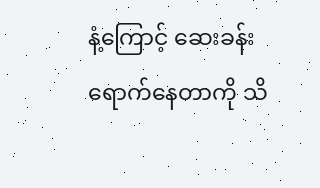နံ့ကြောင့် ဆေးခန်းရောက်နေတာကို သိ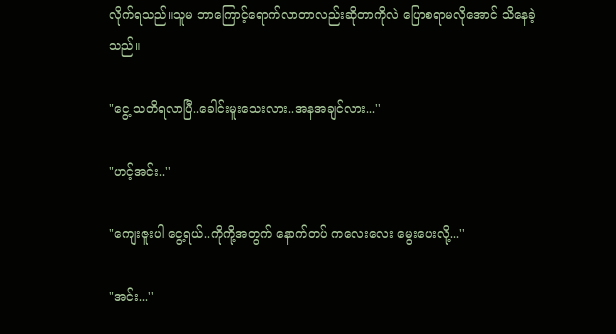လိုက်ရသည်။သူမ ဘာကြောင့်ရောက်လာတာလည်းဆိုတာကိုလဲ ပြောစရာမလိုအောင် သိနေခဲ့သည်။

"ငွေ့ သတိရလာပြီ..ခေါင်းမူးသေးလား..အနအချင်လား...''

"ဟင့်အင်း..''

"ကျေးဇူးပါ ငွေ့ရယ်..ကိုကို့အတွက် နောက်တပ် ကလေးလေး မွေးပေးလို့...''

"အင်း...''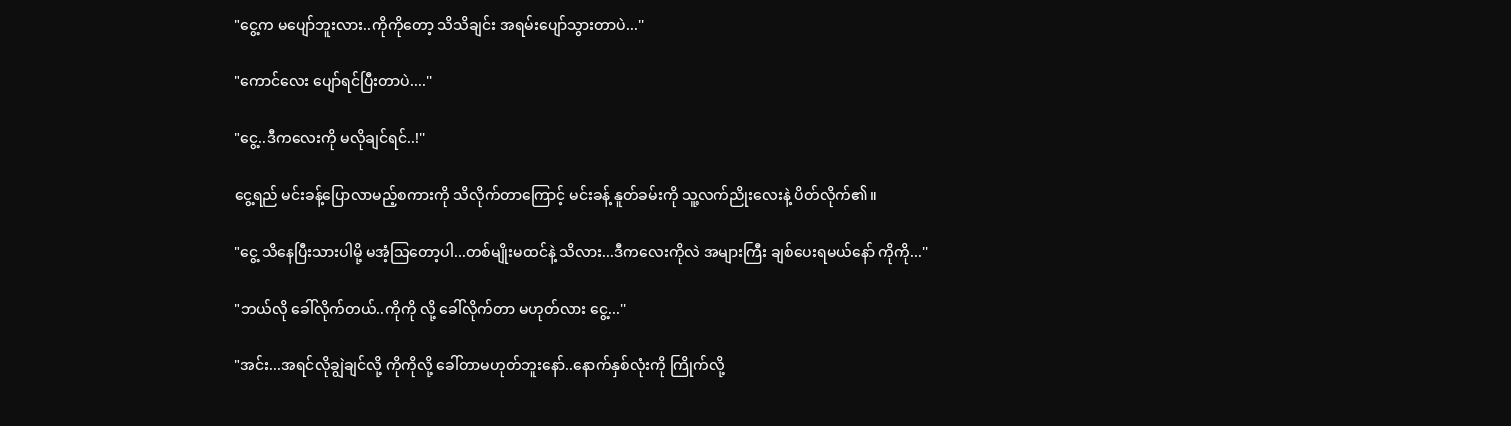"ငွေ့က မပျော်ဘူးလား..ကိုကိုတော့ သိသိချင်း အရမ်းပျော်သွားတာပဲ...''

"ကောင်လေး ပျော်ရင်ပြီးတာပဲ....''

"ငွေ့..ဒီကလေးကို မလိုချင်ရင်..!''

ငွေ့ရည် မင်းခန့်ပြောလာမည့်စကားကို သိလိုက်တာကြောင့် မင်းခန့် နူတ်ခမ်းကို သူ့လက်ညိုးလေးနဲ့ ပိတ်လိုက်၏။

"ငွေ့ သိနေပြီးသားပါမို့ မအံ့သြတော့ပါ...တစ်မျိုးမထင်နဲ့ သိလား...ဒီကလေးကိုလဲ အများကြီး ချစ်ပေးရမယ်နော် ကိုကို...''

"ဘယ်လို ခေါ်လိုက်တယ်..ကိုကို လို့ ခေါ်လိုက်တာ မဟုတ်လား ငွေ့...''

"အင်း...အရင်လိုချွဲချင်လို့ ကိုကိုလို့ ခေါ်တာမဟုတ်ဘူးနော်..နောက်နှစ်လုံးကို ကြိုက်လို့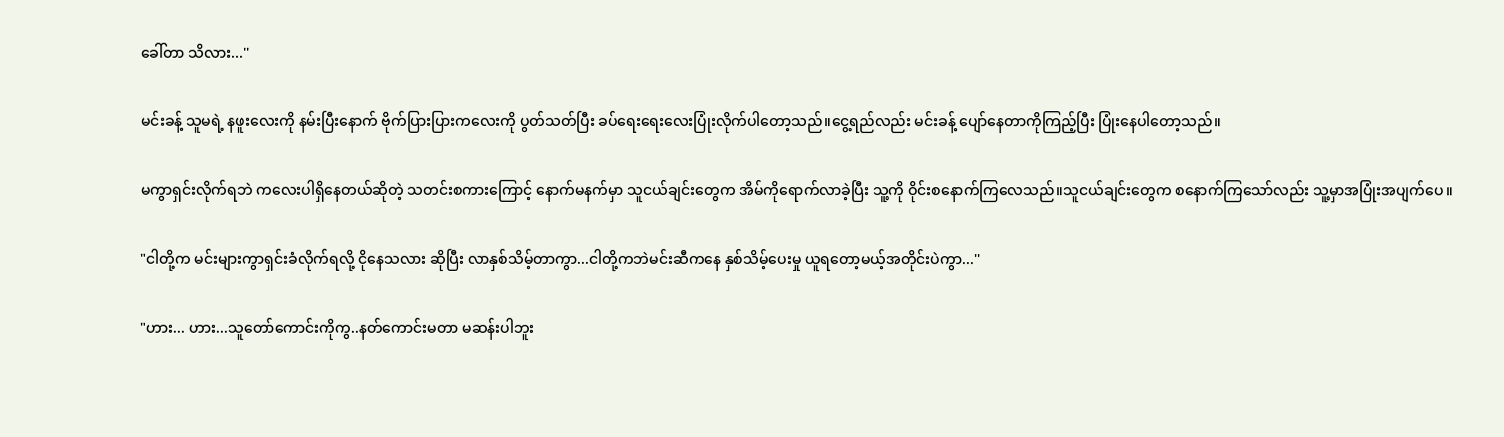ခေါ်တာ သိလား...''

မင်းခန့် သူမရဲ့ နဖူးလေးကို နမ်းပြီးနောက် ဗိုက်ပြားပြားကလေးကို ပွတ်သတ်ပြီး ခပ်ရေးရေးလေးပြုံးလိုက်ပါတော့သည်။ငွေ့ရည်လည်း မင်းခန့် ပျော်နေတာကိုကြည့်ပြီး ပြုံးနေပါတော့သည်။

မကွာရှင်းလိုက်ရဘဲ ကလေးပါရှိနေတယ်ဆိုတဲ့ သတင်းစကားကြောင့် နောက်မနက်မှာ သူငယ်ချင်းတွေက အိမ်ကိုရောက်လာခဲ့ပြီး သူ့ကို ဝိုင်းစနောက်ကြလေသည်။သူငယ်ချင်းတွေက စနောက်ကြသော်လည်း သူ့မှာအပြုံးအပျက်ပေ။

"ငါတို့က မင်းများကွာရှင်းခံလိုက်ရလို့ ငိုနေသလား ဆိုပြီး လာနှစ်သိမ့်တာကွာ...ငါတို့ကဘဲမင်းဆီကနေ နှစ်သိမ့်ပေးမှု ယူရတော့မယ့်အတိုင်းပဲကွာ...''

"ဟား... ဟား...သူတော်ကောင်းကိုကွ..နတ်ကောင်းမတာ မဆန်းပါဘူး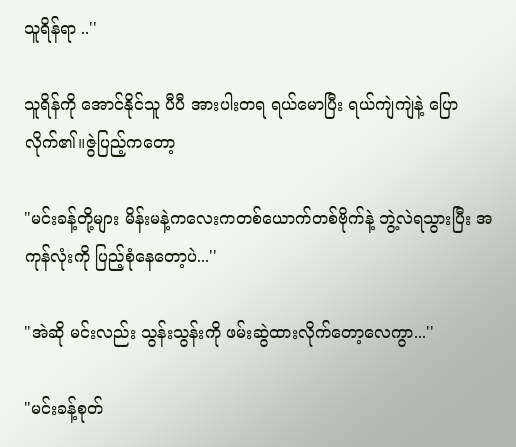သူရိန်ရာ ..''

သူရိန်ကို အောင်နိုင်သူ ပီပီ အားပါးတရ ရယ်မောပြီး ရယ်ကျဲကျဲနဲ့ ပြောလိုက်၏။ဇွဲပြည့်ကတော့

"မင်းခန့်တို့များ မိန်းမနဲ့ကလေးကတစ်ယောက်တစ်ဗိုက်နဲ့ ဘွဲ့လဲရသွားပြီး အကုန်လုံးကို ပြည့်စုံနေတော့ပဲ...''

"အဲဆို မင်းလည်း သွန်းသွန်းကို ဖမ်းဆွဲထားလိုက်တော့လေကွာ...''

"မင်းခန့်စုတ်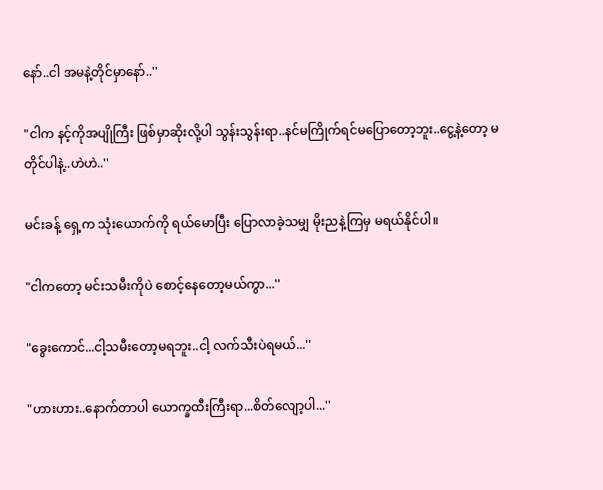နော်..ငါ အမနဲ့တိုင်မှာနော်..''

"ငါက နင့်ကိုအပျိုကြီး ဖြစ်မှာဆိုးလို့ပါ သွန်းသွန်းရာ..နင်မကြိုက်ရင်မပြောတော့ဘူး..ငွေ့နဲ့တော့ မတိုင်ပါနဲ့..ဟဲဟဲ..''

မင်းခန့် ရှေ့က သုံးယောက်ကို ရယ်မောပြီး ပြောလာခဲ့သမျှ မိုးညနဲ့ကြမှ မရယ်နိုင်ပါ။

"ငါကတော့ မင်းသမီးကိုပဲ စောင့်နေတော့မယ်ကွာ...''

"ခွေးကောင်...ငါ့သမီးတော့မရဘူး..ငါ့ လက်သီးပဲရမယ်...''

"ဟားဟား..နောက်တာပါ ယောက္ခထီးကြီးရာ...စိတ်လျော့ပါ...''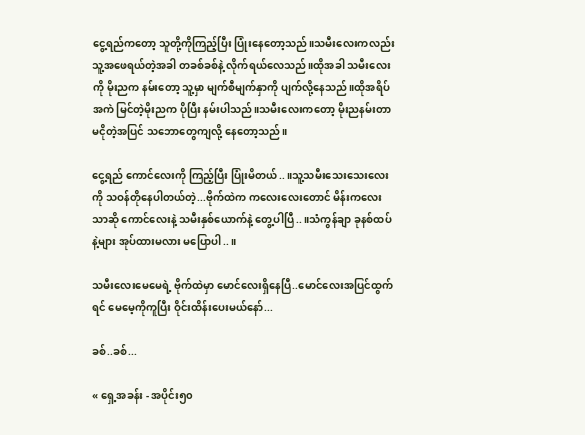ငွေ့ရည်ကတော့ သူတို့ကိုကြည့်ပြီး ပြုံးနေတော့သည်။သမီးလေးကလည်း သူ့အဖေရယ်တဲ့အခါ တခစ်ခစ်နဲ့ လိုက်ရယ်လေသည်။ထိုအခါ သမီးလေးကို မိုးညက နမ်းတော့ သူ့မှာ မျက်စီမျက်နှာကို ပျက်လို့နေသည်။ထိုအရိပ်အကဲ မြင်တဲ့မိုးညက ပိုပြီး နမ်းပါသည်။သမီးလေးကတော့ မိုးညနမ်းတာ မငိုတဲ့အပြင် သဘောတွေကျလို့ နေတော့သည်။

ငွေ့ရည် ကောင်လေးကို ကြည့်ပြီး ပြုံးမိတယ်..။သူ့သမီးသေးသေးလေးကို သဝန်တိုနေပါတယ်တဲ့...ဗိုက်ထဲက ကလေးလေးတောင် မိန်းကလေးသာဆို ကောင်လေးနဲ့ သမီးနှစ်ယောက်နဲ့ တွေ့ပါပြီ..။သံကွန်ချာ ခုနစ်ထပ်နဲ့များ အုပ်ထားမလား မပြောပါ..။

သမီးလေးမေမေရဲ့ ဗိုက်ထဲမှာ မောင်လေးရှိနေပြီ..မောင်လေးအပြင်ထွက်ရင် မေမေ့ကိုကူပြီး ဝိုင်းထိန်းပေးမယ်နော်...

ခစ်..ခစ်...

« ရှေ့အခန်း - အပိုင်း၅၀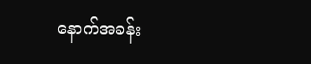နောက်အခန်း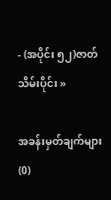- (အပိုင်း ၅၂)ဇာတ်သိမ်းပိုင်း »

အခန်းမှတ်ချက်များ (0)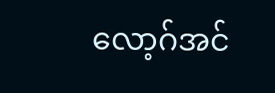လော့ဂ်အင်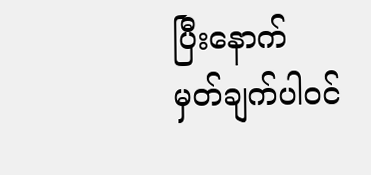ပြီးနောက် မှတ်ချက်ပါဝင်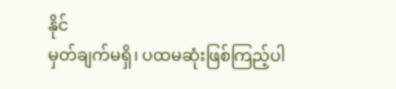နိုင်
မှတ်ချက်မရှိ၊ ပထမဆုံးဖြစ်ကြည့်ပါ